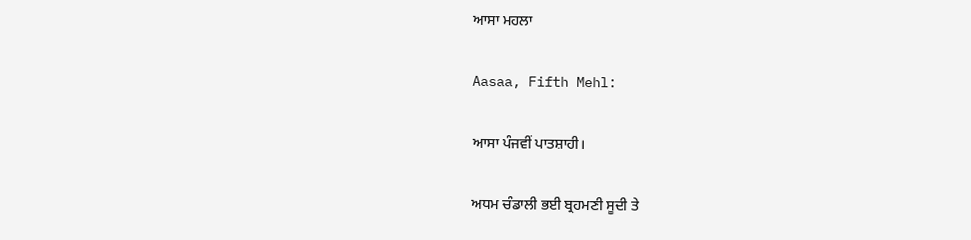ਆਸਾ ਮਹਲਾ

Aasaa, Fifth Mehl:

ਆਸਾ ਪੰਜਵੀਂ ਪਾਤਸ਼ਾਹੀ।

ਅਧਮ ਚੰਡਾਲੀ ਭਈ ਬ੍ਰਹਮਣੀ ਸੂਦੀ ਤੇ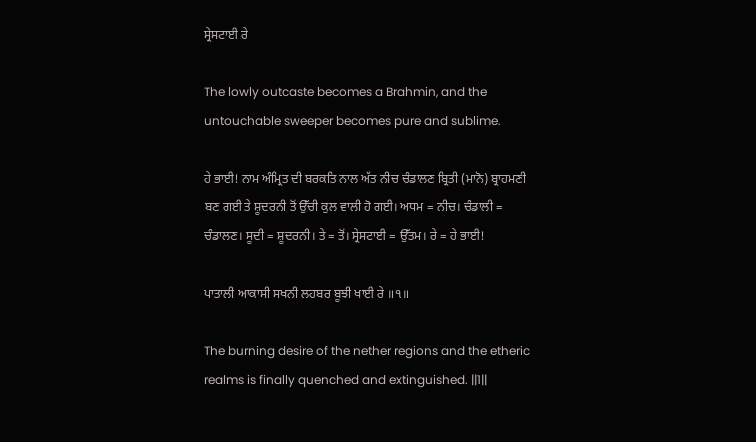ਸ੍ਰੇਸਟਾਈ ਰੇ

The lowly outcaste becomes a Brahmin, and the untouchable sweeper becomes pure and sublime.

ਹੇ ਭਾਈ! ਨਾਮ ਅੰਮ੍ਰਿਤ ਦੀ ਬਰਕਤਿ ਨਾਲ ਅੱਤ ਨੀਚ ਚੰਡਾਲਣ ਬ੍ਰਿਤੀ (ਮਾਨੋ) ਬ੍ਰਾਹਮਣੀ ਬਣ ਗਈ ਤੇ ਸ਼ੂਦਰਨੀ ਤੋਂ ਉੱਚੀ ਕੁਲ ਵਾਲੀ ਹੋ ਗਈ। ਅਧਮ = ਨੀਚ। ਚੰਡਾਲੀ = ਚੰਡਾਲਣ। ਸੂਦੀ = ਸ਼ੂਦਰਨੀ। ਤੇ = ਤੋਂ। ਸ੍ਰੇਸਟਾਈ = ਉੱਤਮ। ਰੇ = ਹੇ ਭਾਈ!

ਪਾਤਾਲੀ ਆਕਾਸੀ ਸਖਨੀ ਲਹਬਰ ਬੂਝੀ ਖਾਈ ਰੇ ॥੧॥

The burning desire of the nether regions and the etheric realms is finally quenched and extinguished. ||1||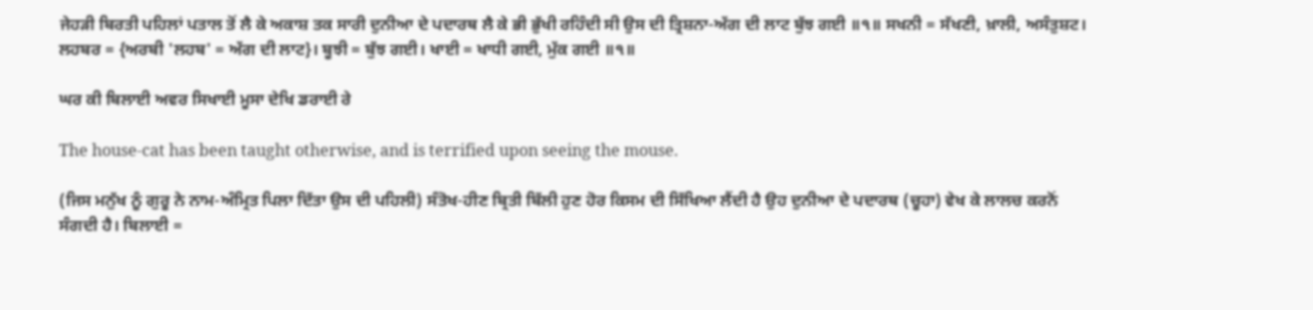ਜੇਹੜੀ ਬਿਰਤੀ ਪਹਿਲਾਂ ਪਤਾਲ ਤੋਂ ਲੈ ਕੇ ਅਕਾਸ਼ ਤਕ ਸਾਰੀ ਦੁਨੀਆ ਦੇ ਪਦਾਰਥ ਲੈ ਕੇ ਭੀ ਭੁੱਖੀ ਰਹਿੰਦੀ ਸੀ ਉਸ ਦੀ ਤ੍ਰਿਸ਼ਨਾ-ਅੱਗ ਦੀ ਲਾਟ ਬੁੱਝ ਗਈ ॥੧॥ ਸਖਨੀ = ਸੱਖਣੀ, ਖ਼ਾਲੀ, ਅਸੰਤੁਸ਼ਟ। ਲਹਬਰ = {ਅਰਬੀ 'ਲਹਬ' = ਅੱਗ ਦੀ ਲਾਟ}। ਬੂਝੀ = ਬੁੱਝ ਗਈ। ਖਾਈ = ਖਾਧੀ ਗਈ, ਮੁੱਕ ਗਈ ॥੧॥

ਘਰ ਕੀ ਬਿਲਾਈ ਅਵਰ ਸਿਖਾਈ ਮੂਸਾ ਦੇਖਿ ਡਰਾਈ ਰੇ

The house-cat has been taught otherwise, and is terrified upon seeing the mouse.

(ਜਿਸ ਮਨੁੱਖ ਨੂੰ ਗੁਰੂ ਨੇ ਨਾਮ-ਅੰਮ੍ਰਿਤ ਪਿਲਾ ਦਿੱਤਾ ਉਸ ਦੀ ਪਹਿਲੀ) ਸੰਤੋਖ-ਹੀਣ ਬ੍ਰਿਤੀ ਬਿੱਲੀ ਹੁਣ ਹੋਰ ਕਿਸਮ ਦੀ ਸਿੱਖਿਆ ਲੈਂਦੀ ਹੈ ਉਹ ਦੁਨੀਆ ਦੇ ਪਦਾਰਥ (ਚੂਹਾ) ਵੇਖ ਕੇ ਲਾਲਚ ਕਰਨੋਂ ਸੰਗਦੀ ਹੈ। ਬਿਲਾਈ =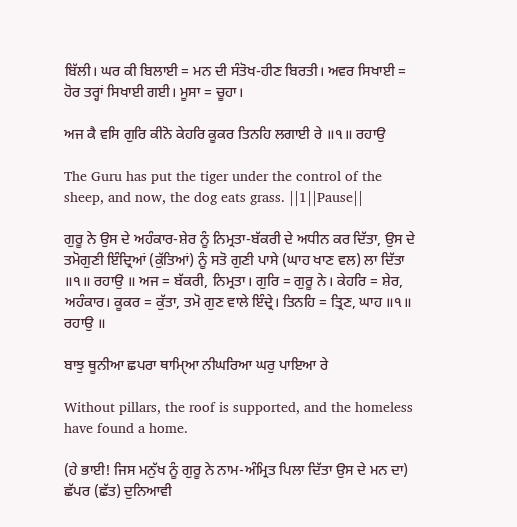ਬਿੱਲੀ। ਘਰ ਕੀ ਬਿਲਾਈ = ਮਨ ਦੀ ਸੰਤੋਖ-ਹੀਣ ਬਿਰਤੀ। ਅਵਰ ਸਿਖਾਈ = ਹੋਰ ਤਰ੍ਹਾਂ ਸਿਖਾਈ ਗਈ। ਮੂਸਾ = ਚੂਹਾ।

ਅਜ ਕੈ ਵਸਿ ਗੁਰਿ ਕੀਨੋ ਕੇਹਰਿ ਕੂਕਰ ਤਿਨਹਿ ਲਗਾਈ ਰੇ ॥੧॥ ਰਹਾਉ

The Guru has put the tiger under the control of the sheep, and now, the dog eats grass. ||1||Pause||

ਗੁਰੂ ਨੇ ਉਸ ਦੇ ਅਹੰਕਾਰ-ਸ਼ੇਰ ਨੂੰ ਨਿਮ੍ਰਤਾ-ਬੱਕਰੀ ਦੇ ਅਧੀਨ ਕਰ ਦਿੱਤਾ, ਉਸ ਦੇ ਤਮੋਗੁਣੀ ਇੰਦ੍ਰਿਆਂ (ਕੁੱਤਿਆਂ) ਨੂੰ ਸਤੋ ਗੁਣੀ ਪਾਸੇ (ਘਾਹ ਖਾਣ ਵਲ) ਲਾ ਦਿੱਤਾ ॥੧॥ ਰਹਾਉ ॥ ਅਜ = ਬੱਕਰੀ, ਨਿਮ੍ਰਤਾ। ਗੁਰਿ = ਗੁਰੂ ਨੇ। ਕੇਹਰਿ = ਸ਼ੇਰ, ਅਹੰਕਾਰ। ਕੂਕਰ = ਕੁੱਤਾ, ਤਮੋ ਗੁਣ ਵਾਲੇ ਇੰਦ੍ਰੇ। ਤਿਨਹਿ = ਤ੍ਰਿਣ, ਘਾਹ ॥੧॥ ਰਹਾਉ ॥

ਬਾਝੁ ਥੂਨੀਆ ਛਪਰਾ ਥਾਮੑਿਆ ਨੀਘਰਿਆ ਘਰੁ ਪਾਇਆ ਰੇ

Without pillars, the roof is supported, and the homeless have found a home.

(ਹੇ ਭਾਈ! ਜਿਸ ਮਨੁੱਖ ਨੂੰ ਗੁਰੂ ਨੇ ਨਾਮ-ਅੰਮ੍ਰਿਤ ਪਿਲਾ ਦਿੱਤਾ ਉਸ ਦੇ ਮਨ ਦਾ) ਛੱਪਰ (ਛੱਤ) ਦੁਨਿਆਵੀ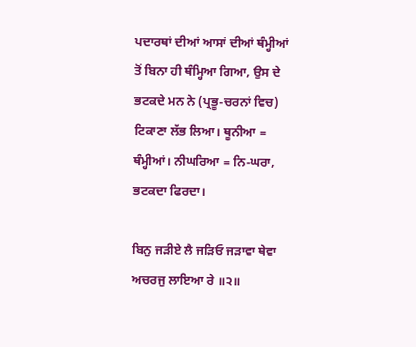ਪਦਾਰਥਾਂ ਦੀਆਂ ਆਸਾਂ ਦੀਆਂ ਥੰਮ੍ਹੀਆਂ ਤੋਂ ਬਿਨਾ ਹੀ ਥੰਮ੍ਹਿਆ ਗਿਆ, ਉਸ ਦੇ ਭਟਕਦੇ ਮਨ ਨੇ (ਪ੍ਰਭੂ-ਚਰਨਾਂ ਵਿਚ) ਟਿਕਾਣਾ ਲੱਭ ਲਿਆ। ਥੂਨੀਆ = ਥੰਮ੍ਹੀਆਂ। ਨੀਘਰਿਆ = ਨਿ-ਘਰਾ, ਭਟਕਦਾ ਫਿਰਦਾ।

ਬਿਨੁ ਜੜੀਏ ਲੈ ਜੜਿਓ ਜੜਾਵਾ ਥੇਵਾ ਅਚਰਜੁ ਲਾਇਆ ਰੇ ॥੨॥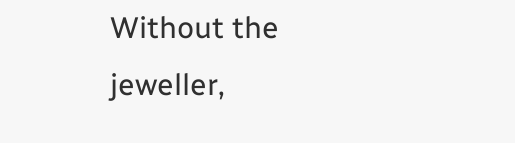Without the jeweller,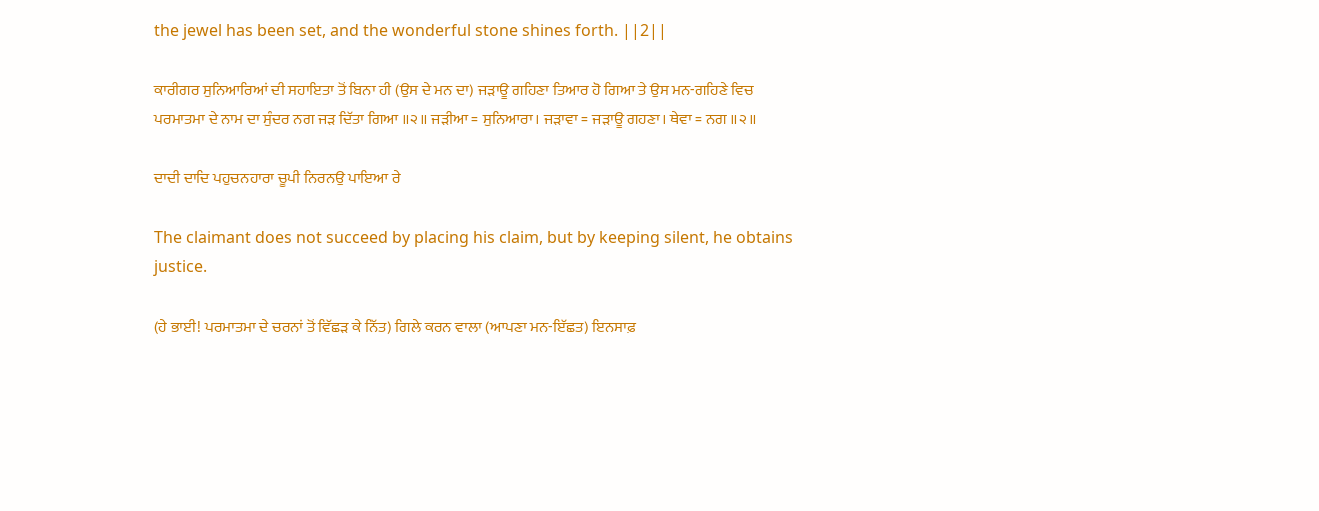the jewel has been set, and the wonderful stone shines forth. ||2||

ਕਾਰੀਗਰ ਸੁਨਿਆਰਿਆਂ ਦੀ ਸਹਾਇਤਾ ਤੋਂ ਬਿਨਾ ਹੀ (ਉਸ ਦੇ ਮਨ ਦਾ) ਜੜਾਊ ਗਹਿਣਾ ਤਿਆਰ ਹੋ ਗਿਆ ਤੇ ਉਸ ਮਨ-ਗਹਿਣੇ ਵਿਚ ਪਰਮਾਤਮਾ ਦੇ ਨਾਮ ਦਾ ਸੁੰਦਰ ਨਗ ਜੜ ਦਿੱਤਾ ਗਿਆ ॥੨॥ ਜੜੀਆ = ਸੁਨਿਆਰਾ। ਜੜਾਵਾ = ਜੜਾਊ ਗਹਣਾ। ਥੇਵਾ = ਨਗ ॥੨॥

ਦਾਦੀ ਦਾਦਿ ਪਹੁਚਨਹਾਰਾ ਚੂਪੀ ਨਿਰਨਉ ਪਾਇਆ ਰੇ

The claimant does not succeed by placing his claim, but by keeping silent, he obtains justice.

(ਹੇ ਭਾਈ! ਪਰਮਾਤਮਾ ਦੇ ਚਰਨਾਂ ਤੋਂ ਵਿੱਛੜ ਕੇ ਨਿੱਤ) ਗਿਲੇ ਕਰਨ ਵਾਲਾ (ਆਪਣਾ ਮਨ-ਇੱਛਤ) ਇਨਸਾਫ਼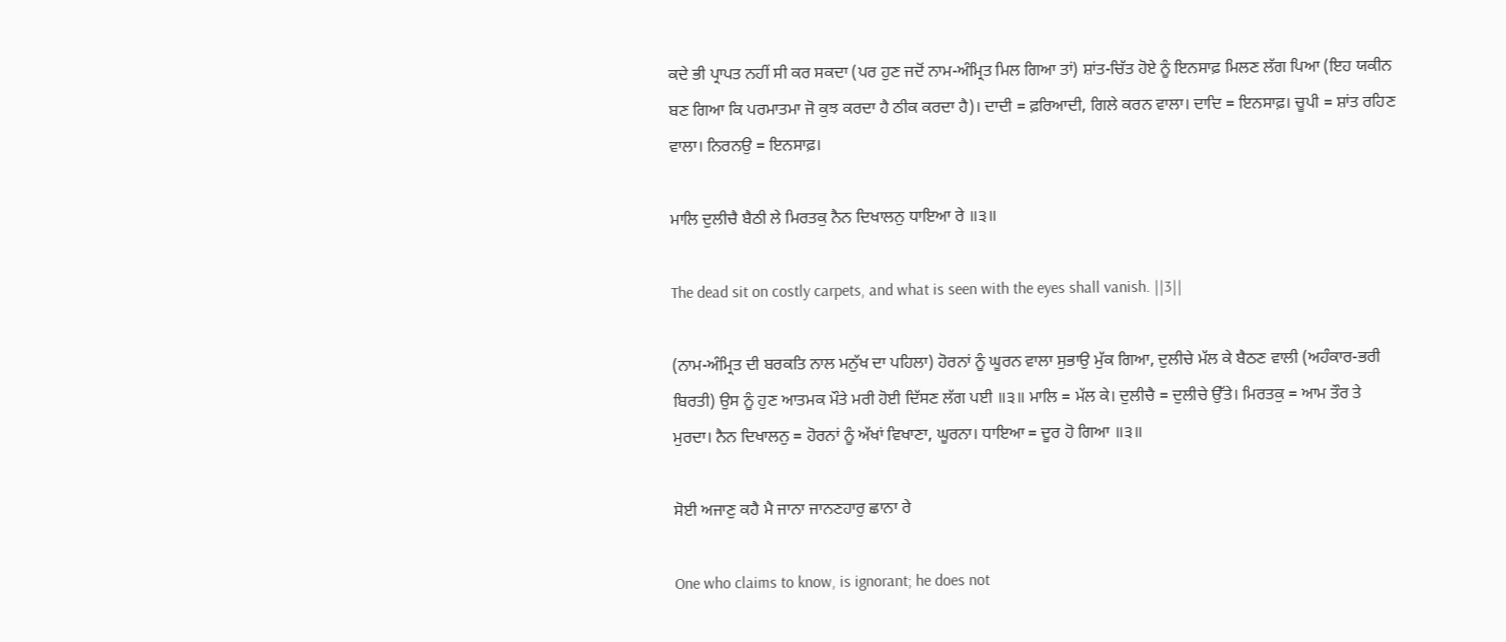ਕਦੇ ਭੀ ਪ੍ਰਾਪਤ ਨਹੀਂ ਸੀ ਕਰ ਸਕਦਾ (ਪਰ ਹੁਣ ਜਦੋਂ ਨਾਮ-ਅੰਮ੍ਰਿਤ ਮਿਲ ਗਿਆ ਤਾਂ) ਸ਼ਾਂਤ-ਚਿੱਤ ਹੋਏ ਨੂੰ ਇਨਸਾਫ਼ ਮਿਲਣ ਲੱਗ ਪਿਆ (ਇਹ ਯਕੀਨ ਬਣ ਗਿਆ ਕਿ ਪਰਮਾਤਮਾ ਜੋ ਕੁਝ ਕਰਦਾ ਹੈ ਠੀਕ ਕਰਦਾ ਹੈ)। ਦਾਦੀ = ਫ਼ਰਿਆਦੀ, ਗਿਲੇ ਕਰਨ ਵਾਲਾ। ਦਾਦਿ = ਇਨਸਾਫ਼। ਚੂਪੀ = ਸ਼ਾਂਤ ਰਹਿਣ ਵਾਲਾ। ਨਿਰਨਉ = ਇਨਸਾਫ਼।

ਮਾਲਿ ਦੁਲੀਚੈ ਬੈਠੀ ਲੇ ਮਿਰਤਕੁ ਨੈਨ ਦਿਖਾਲਨੁ ਧਾਇਆ ਰੇ ॥੩॥

The dead sit on costly carpets, and what is seen with the eyes shall vanish. ||3||

(ਨਾਮ-ਅੰਮ੍ਰਿਤ ਦੀ ਬਰਕਤਿ ਨਾਲ ਮਨੁੱਖ ਦਾ ਪਹਿਲਾ) ਹੋਰਨਾਂ ਨੂੰ ਘੂਰਨ ਵਾਲਾ ਸੁਭਾਉ ਮੁੱਕ ਗਿਆ, ਦੁਲੀਚੇ ਮੱਲ ਕੇ ਬੈਠਣ ਵਾਲੀ (ਅਹੰਕਾਰ-ਭਰੀ ਬਿਰਤੀ) ਉਸ ਨੂੰ ਹੁਣ ਆਤਮਕ ਮੌਤੇ ਮਰੀ ਹੋਈ ਦਿੱਸਣ ਲੱਗ ਪਈ ॥੩॥ ਮਾਲਿ = ਮੱਲ ਕੇ। ਦੁਲੀਚੈ = ਦੁਲੀਚੇ ਉੱਤੇ। ਮਿਰਤਕੁ = ਆਮ ਤੌਰ ਤੇ ਮੁਰਦਾ। ਨੈਨ ਦਿਖਾਲਨੁ = ਹੋਰਨਾਂ ਨੂੰ ਅੱਖਾਂ ਵਿਖਾਣਾ, ਘੂਰਨਾ। ਧਾਇਆ = ਦੂਰ ਹੋ ਗਿਆ ॥੩॥

ਸੋਈ ਅਜਾਣੁ ਕਹੈ ਮੈ ਜਾਨਾ ਜਾਨਣਹਾਰੁ ਛਾਨਾ ਰੇ

One who claims to know, is ignorant; he does not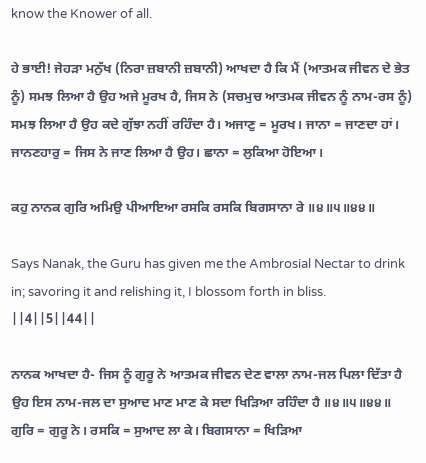know the Knower of all.

ਹੇ ਭਾਈ! ਜੇਹੜਾ ਮਨੁੱਖ (ਨਿਰਾ ਜ਼ਬਾਨੀ ਜ਼ਬਾਨੀ) ਆਖਦਾ ਹੈ ਕਿ ਮੈਂ (ਆਤਮਕ ਜੀਵਨ ਦੇ ਭੇਤ ਨੂੰ) ਸਮਝ ਲਿਆ ਹੈ ਉਹ ਅਜੇ ਮੂਰਖ ਹੈ, ਜਿਸ ਨੇ (ਸਚਮੁਚ ਆਤਮਕ ਜੀਵਨ ਨੂੰ ਨਾਮ-ਰਸ ਨੂੰ) ਸਮਝ ਲਿਆ ਹੈ ਉਹ ਕਦੇ ਗੁੱਝਾ ਨਹੀਂ ਰਹਿੰਦਾ ਹੈ। ਅਜਾਣੁ = ਮੂਰਖ। ਜਾਨਾ = ਜਾਣਦਾ ਹਾਂ। ਜਾਨਣਹਾਰੁ = ਜਿਸ ਨੇ ਜਾਣ ਲਿਆ ਹੈ ਉਹ। ਛਾਨਾ = ਲੁਕਿਆ ਹੋਇਆ।

ਕਹੁ ਨਾਨਕ ਗੁਰਿ ਅਮਿਉ ਪੀਆਇਆ ਰਸਕਿ ਰਸਕਿ ਬਿਗਸਾਨਾ ਰੇ ॥੪॥੫॥੪੪॥

Says Nanak, the Guru has given me the Ambrosial Nectar to drink in; savoring it and relishing it, I blossom forth in bliss. ||4||5||44||

ਨਾਨਕ ਆਖਦਾ ਹੈ- ਜਿਸ ਨੂੰ ਗੁਰੂ ਨੇ ਆਤਮਕ ਜੀਵਨ ਦੇਣ ਵਾਲਾ ਨਾਮ-ਜਲ ਪਿਲਾ ਦਿੱਤਾ ਹੈ ਉਹ ਇਸ ਨਾਮ-ਜਲ ਦਾ ਸੁਆਦ ਮਾਣ ਮਾਣ ਕੇ ਸਦਾ ਖਿੜਿਆ ਰਹਿੰਦਾ ਹੈ ॥੪॥੫॥੪੪॥ ਗੁਰਿ = ਗੁਰੂ ਨੇ। ਰਸਕਿ = ਸੁਆਦ ਲਾ ਕੇ। ਬਿਗਸਾਨਾ = ਖਿੜਿਆ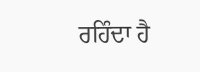ਰਹਿੰਦਾ ਹੈ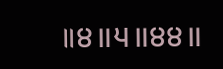॥੪॥੫॥੪੪॥